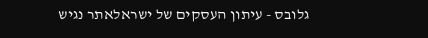גלובס - עיתון העסקים של ישראלאתר נגיש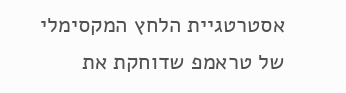אסטרטגיית הלחץ המקסימלי של טראמפ שדוחקת את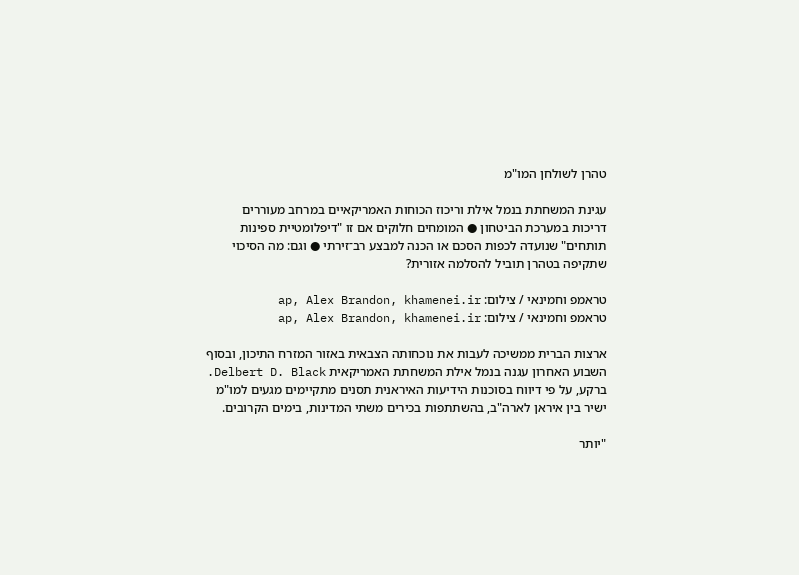טהרן לשולחן המו"מ

עגינת המשחתת בנמל אילת וריכוז הכוחות האמריקאיים במרחב מעוררים דריכות במערכת הביטחון ● המומחים חלוקים אם זו "דיפלומטיית ספינות תותחים" שנועדה לכפות הסכם או הכנה למבצע רב־זירתי ● וגם: מה הסיכוי שתקיפה בטהרן תוביל להסלמה אזורית?

טראמפ וחמינאי / צילום: ap, Alex Brandon, khamenei.ir
טראמפ וחמינאי / צילום: ap, Alex Brandon, khamenei.ir

ארצות הברית ממשיכה לעבות את נוכחותה הצבאית באזור המזרח התיכון, ובסוף השבוע האחרון עגנה בנמל אילת המשחתת האמריקאית Delbert D. Black. ברקע, על פי דיווח בסוכנות הידיעות האיראנית תסנים מתקיימים מגעים למו"מ ישיר בין איראן לארה"ב, בהשתתפות בכירים משתי המדינות, בימים הקרובים.

"יותר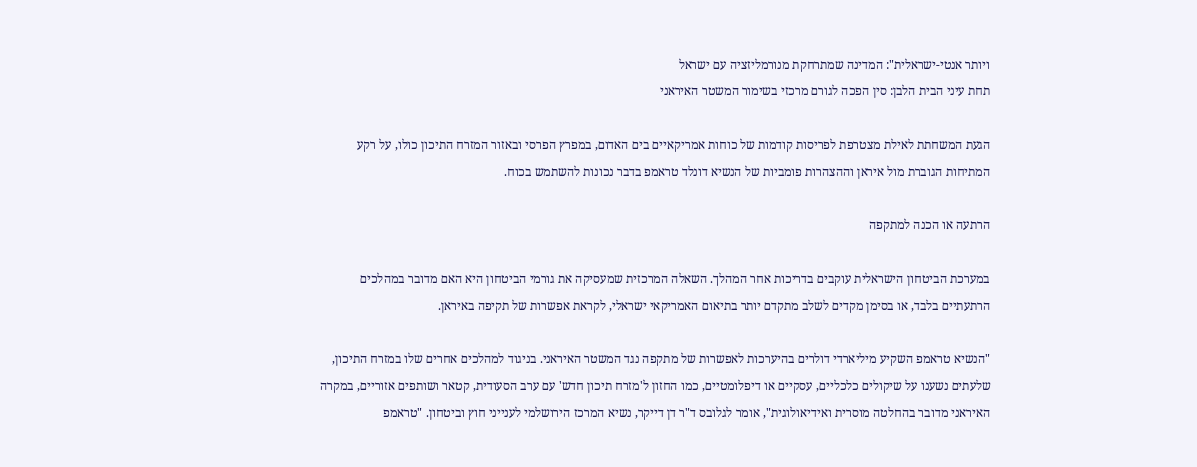ויותר אנטי-ישראלית": המדינה שמתרחקת מנורמליזציה עם ישראל
תחת עיני הבית הלבן: סין הפכה לגורם מרכזי בשימור המשטר האיראני

הגעת המשחתת לאילת מצטרפת לפריסות קודמות של כוחות אמריקאיים בים האדום, במפרץ הפרסי ובאזור המזרח התיכון כולו, על רקע המתיחות הגוברת מול איראן וההצהרות פומביות של הנשיא דונלד טראמפ בדבר נכונות להשתמש בכוח.

הרתעה או הכנה למתקפה

במערכת הביטחון הישראלית עוקבים בדריכות אחר המהלך. השאלה המרכזית שמעסיקה את גורמי הביטחון היא האם מדובר במהלכים הרתעתיים בלבד, או בסימן מקדים לשלב מתקדם יותר בתיאום האמריקאי ישראלי, לקראת אפשרות של תקיפה באיראן.

"הנשיא טראמפ השקיע מיליארדי דולרים בהיערכות לאפשרות של מתקפה נגד המשטר האיראני. בניגוד למהלכים אחרים שלו במזרח התיכון, שלעתים נשענו על שיקולים כלכליים, עסקיים או דיפלומטיים, כמו החזון ל'מזרח תיכון חדש' עם ערב הסעודית, קטאר ושותפים אזוריים, במקרה האיראני מדובר בהחלטה מוסרית ואידיאולוגית", אומר לגלובס ד"ר דן דייקר, נשיא המרכז הירושלמי לענייני חוץ וביטחון. "טראמפ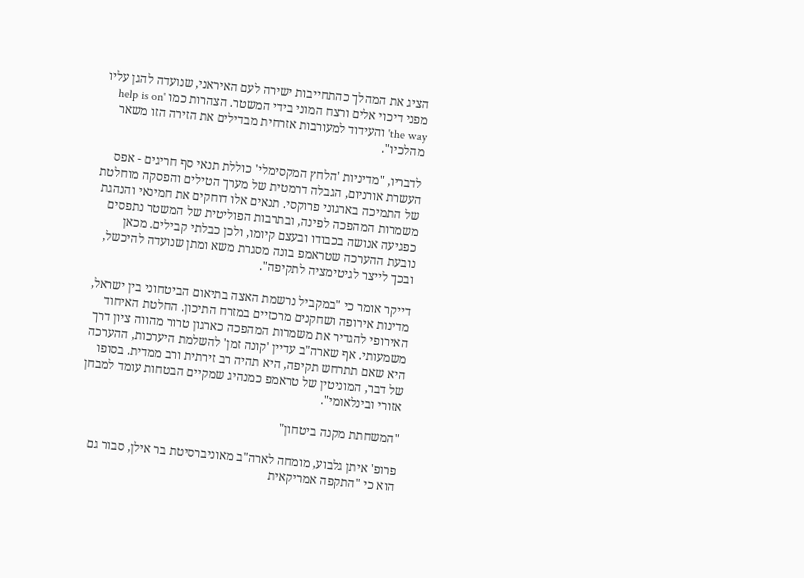הציג את המהלך כהתחייבות ישירה לעם האיראני, שנועדה להגן עליו מפני דיכוי אלים ורצח המוני בידי המשטר. הצהרות כמו 'help is on the way' והעידוד למעורבות אזרחית מבדילים את הזירה הזו משאר מהלכיו".

לדבריו, "מדיניות 'הלחץ המקסימלי' כוללת תנאי סף חריגים - אפס העשרת אורניום, הגבלה דרמטית של מערך הטילים והפסקה מוחלטת של התמיכה בארגוני פרוקסי. תנאים אלו דוחקים את חמינאי והנהגת משמרות המהפכה לפינה, ובתרבות הפוליטית של המשטר נתפסים כפגיעה אנושה בכבודו ובעצם קיומו, ולכן כבלתי קבילים. מכאן נובעת ההערכה שטראמפ בונה מסגרת משא ומתן שנועדה להיכשל, ובכך לייצר לגיטימציה לתקיפה".

דייקר אומר כי "במקביל נרשמת האצה בתיאום הביטחוני בין ישראל, מדינות אירופה ושחקנים מרכזיים במזרח התיכון. החלטת האיחוד האירופי להגדיר את משמרות המהפכה כארגון טרור מהווה ציון דרך משמעותי. אף שארה"ב עדיין 'קונה זמן' להשלמת היערכות, ההערכה היא שאם תתרחש תקיפה, היא תהיה רב זירתית ורב ממדית. בסופו של דבר, המוניטין של טראמפ כמנהיג שמקיים הבטחות עומד למבחן אזורי ובינלאומי".

"המשחתת מקנה ביטחון"

פרופ' איתן גלבוע, מומחה לארה"ב מאוניברסיטת בר אילן, סבור גם הוא כי "התקפה אמריקאית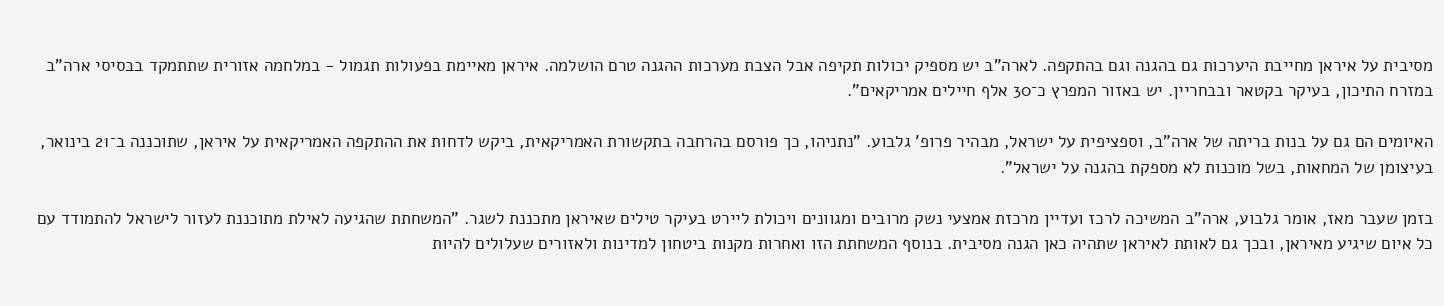מסיבית על איראן מחייבת היערכות גם בהגנה וגם בהתקפה. לארה"ב יש מספיק יכולות תקיפה אבל הצבת מערכות ההגנה טרם הושלמה. איראן מאיימת בפעולות תגמול - במלחמה אזורית שתתמקד בבסיסי ארה"ב במזרח התיכון, בעיקר בקטאר ובבחריין. יש באזור המפרץ כ־30 אלף חיילים אמריקאים".

האיומים הם גם על בנות בריתה של ארה"ב, וספציפית על ישראל, מבהיר פרופ' גלבוע. "נתניהו, כך פורסם בהרחבה בתקשורת האמריקאית, ביקש לדחות את ההתקפה האמריקאית על איראן, שתוכננה ב־21 בינואר, בעיצומן של המחאות, בשל מוכנות לא מספקת בהגנה על ישראל".

בזמן שעבר מאז, אומר גלבוע, ארה"ב המשיכה לרכז ועדיין מרכזת אמצעי נשק מרובים ומגוונים ויכולת ליירט בעיקר טילים שאיראן מתכננת לשגר. "המשחתת שהגיעה לאילת מתוכננת לעזור לישראל להתמודד עם כל איום שיגיע מאיראן, ובכך גם לאותת לאיראן שתהיה כאן הגנה מסיבית. בנוסף המשחתת הזו ואחרות מקנות ביטחון למדינות ולאזורים שעלולים להיות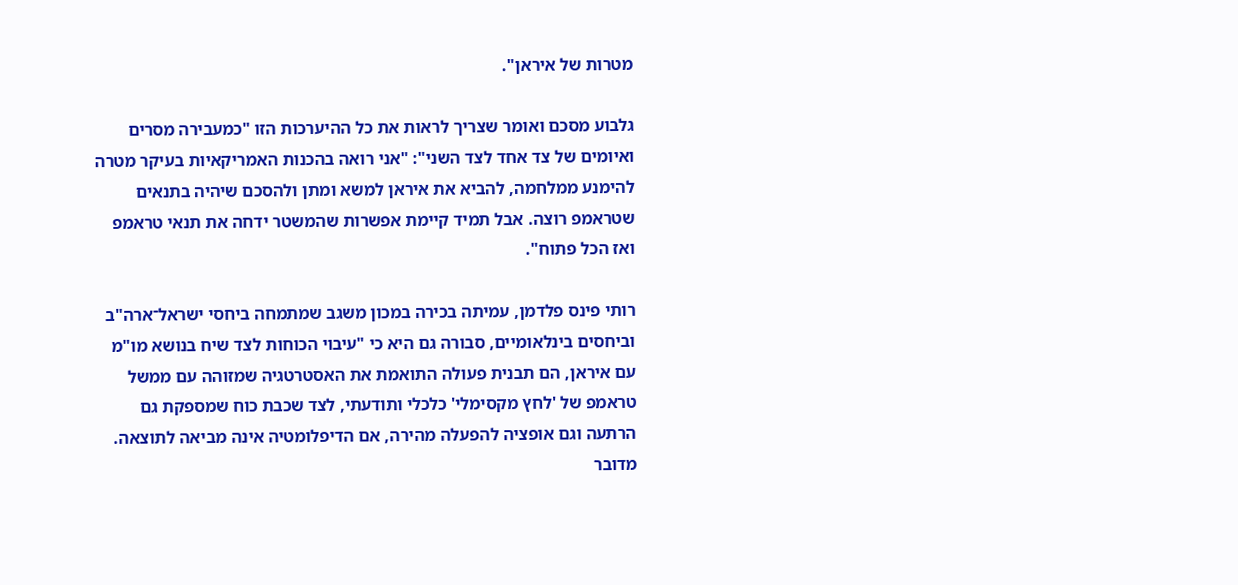מטרות של איראן".

גלבוע מסכם ואומר שצריך לראות את כל ההיערכות הזו "כמעבירה מסרים ואיומים של צד אחד לצד השני": "אני רואה בהכנות האמריקאיות בעיקר מטרה להימנע ממלחמה, להביא את איראן למשא ומתן ולהסכם שיהיה בתנאים שטראמפ רוצה. אבל תמיד קיימת אפשרות שהמשטר ידחה את תנאי טראמפ ואז הכל פתוח".

רותי פינס פלדמן, עמיתה בכירה במכון משגב שמתמחה ביחסי ישראל־ארה"ב וביחסים בינלאומיים, סבורה גם היא כי "עיבוי הכוחות לצד שיח בנושא מו"מ עם איראן, הם תבנית פעולה התואמת את האסטרטגיה שמזוהה עם ממשל טראמפ של 'לחץ מקסימלי' כלכלי ותודעתי, לצד שכבת כוח שמספקת גם הרתעה וגם אופציה להפעלה מהירה, אם הדיפלומטיה אינה מביאה לתוצאה. מדובר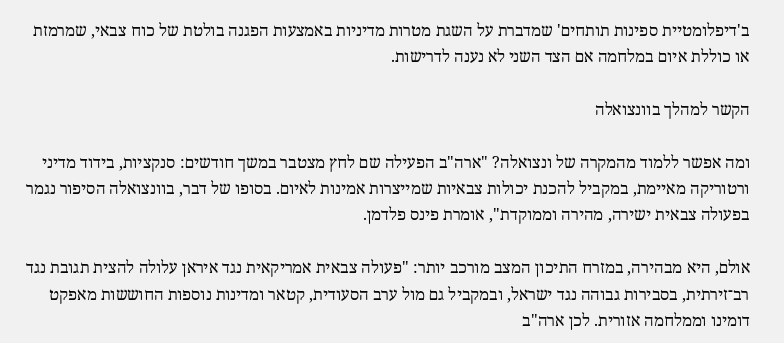ב'דיפלומטיית ספינות תותחים' שמדברת על השגת מטרות מדיניות באמצעות הפגנה בולטת של כוח צבאי, שמרמזת או כוללת איום במלחמה אם הצד השני לא נענה לדרישות.

הקשר למהלך בוונצואלה

ומה אפשר ללמוד מהמקרה של ונצואלה? "ארה"ב הפעילה שם לחץ מצטבר במשך חודשים: סנקציות, בידוד מדיני ורטוריקה מאיימת, במקביל להכנת יכולות צבאיות שמייצרות אמינות לאיום. בסופו של דבר, בוונצואלה הסיפור נגמר בפעולה צבאית ישירה, מהירה וממוקדת", אומרת פינס פלדמן.

אולם, היא מבהירה, במזרח התיכון המצב מורכב יותר: "פעולה צבאית אמריקאית נגד איראן עלולה להצית תגובת נגד רב־זירתית, בסבירות גבוהה נגד ישראל, ובמקביל גם מול ערב הסעודית, קטאר ומדינות נוספות החוששות מאפקט דומינו וממלחמה אזורית. לכן ארה"ב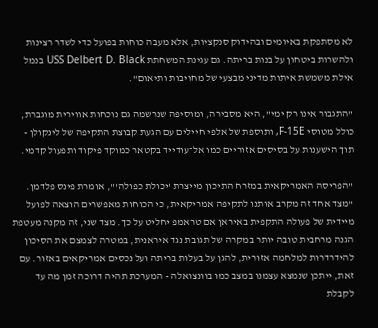לא מסתפקת באיומים ובהידוק סנקציות, אלא מעבה כוחות בפועל כדי לשדר רצינות ולהשרות ביטחון על בנות בריתה. גם עגינת המשחתת USS Delbert D. Black בנמל אילת משמשת איתות מדיני מבצעי של מחויבות ותיאום".

"התגבור אינו רק ימי", היא מסבירה, ומוסיפה שנרשמה גם נוכחות אווירית מוגברת, כולל מטוסי F-15E, ותוספת של אלפי חיילים עם הגעת קבוצת התקיפה של לינקולן - תוך הישענות על בסיסים אזוריים כמו אל־עודייד בקטאר כמוקד פיקוד ותפעול קדמי.

"הפריסה האמריקאית במזרח התיכון מייצרת 'יכולת כפולה'", אומרת פינס פלדמן. "מצד אחד זה מקרב אותנו לתקיפה אמריקאית, כי הכוחות מאפשרים הוצאה לפועל מיידית של פעולה התקפית באיראן אם טראמפ יחליט על כך. מצד שני, זה מקנה מעטפת הגנה מרחבית טובה יותר במקרה של תגובת נגד איראנית, במטרה לצמצם את הסיכון להידרדרות למלחמה אזורית, להגן על בעלות בריתה ועל נכסים אמריקאים באזור. עם זאת, ייתכן שנמצא עצמנו במצב כמו בוונצואלה - המערכת תהיה דרוכה זמן מה עד לקבלת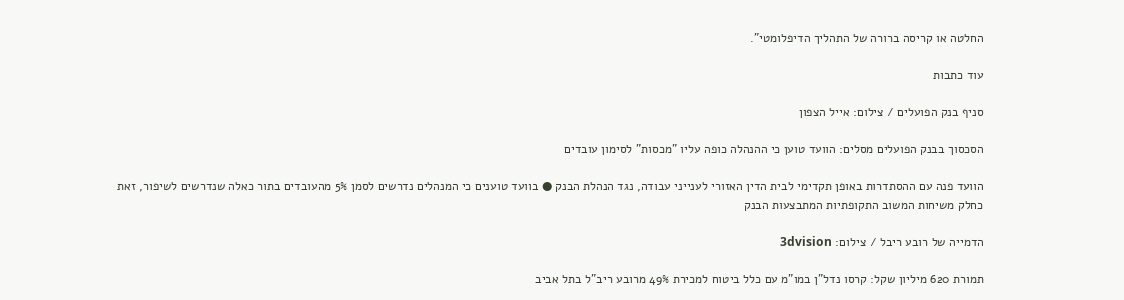החלטה או קריסה ברורה של התהליך הדיפלומטי".

עוד כתבות

סניף בנק הפועלים / צילום: אייל הצפון

הסכסוך בבנק הפועלים מסלים: הוועד טוען כי ההנהלה כופה עליו "מכסות" לסימון עובדים

הוועד פנה עם ההסתדרות באופן תקדימי לבית הדין האזורי לענייני עבודה, נגד הנהלת הבנק ● בוועד טוענים כי המנהלים נדרשים לסמן 5% מהעובדים בתור כאלה שנדרשים לשיפור, זאת כחלק משיחות המשוב התקופתיות המתבצעות הבנק

הדמייה של רובע ריבל / צילום: 3dvision

תמורת 620 מיליון שקל: קרסו נדל"ן במו"מ עם כלל ביטוח למכירת 49% מרובע ריב"ל בתל אביב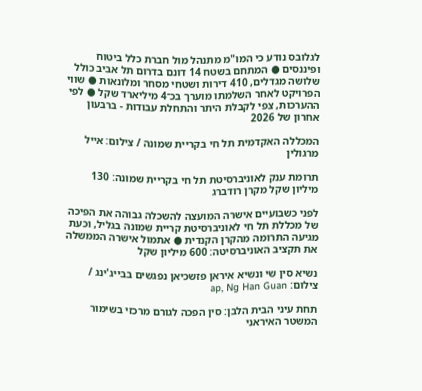לגלובס נודע כי המו"מ מתנהל מול חברת כלל ביטוח ופיננסים ● המתחם בשטח 14 דונם בדרום תל אביב כולל שלושה מגדלים, 410 דירות ושטחי מסחר ומלונאות ● שווי הפרויקט לאחר השלמתו מוערך בכ־4 מיליארד שקל ● לפי ההערכות, צפי לקבלת היתר והתחלת עבודות - ברבעון אחרון של 2026

המכללה האקדמית תל חי בקריית שמונה / צילום: אייל מרגולין

תרומת ענק לאוניברסיטת תל חי בקריית שמונה: 130 מיליון שקל מקרן רודברג

לפני כשבועיים אישרה המועצה להשכלה גבוהה את הפיכה של מכללת תל חי לאוניברסיטת קריית שמונה בגליל, וכעת מגיעה התרומה מהקרן הקנדית ● אתמול אישרה הממשלה את תקציב האוניברסיטה: 600 מיליון שקל

נשיא סין שי ונשיא איראן פזשכיאן נפגשים בבייג'ינג / צילום: ap, Ng Han Guan

תחת עיני הבית הלבן: סין הפכה לגורם מרכזי בשימור המשטר האיראני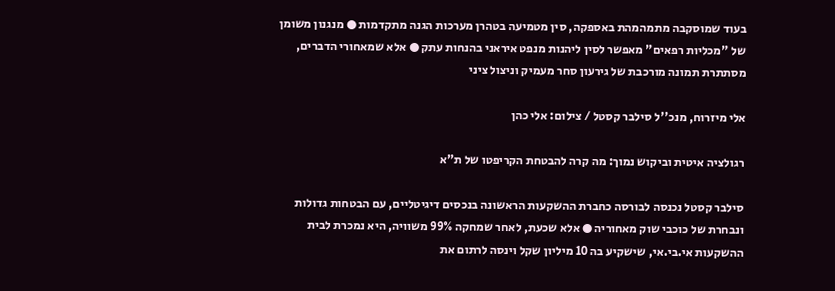בעוד שמוסקבה מתמהמהת באספקה, סין מטמיעה בטהרן מערכות הגנה מתקדמות ● מנגנון משומן של "מכליות רפאים" מאפשר לסין ליהנות מנפט איראני בהנחות עתק ● אלא שמאחורי הדברים, מסתתרת תמונה מורכבת של גירעון סחר מעמיק וניצול ציני

אלי מיזרוח, מנכ''ל סילבר קסטל / צילום: אלי כהן

רגולציה איטית וביקוש נמוך: מה קרה להבטחת הקריפטו של ת"א

סילבר קסטל נכנסה לבורסה כחברת ההשקעות הראשונה בנכסים דיגיטליים, עם הבטחות גדולות ונבחרת של כוכבי שוק מאחוריה ● אלא שכעת, לאחר שמחקה 99% משוויה, היא נמכרת לבית ההשקעות אי.בי.אי, שישקיע בה 10 מיליון שקל וינסה לרתום את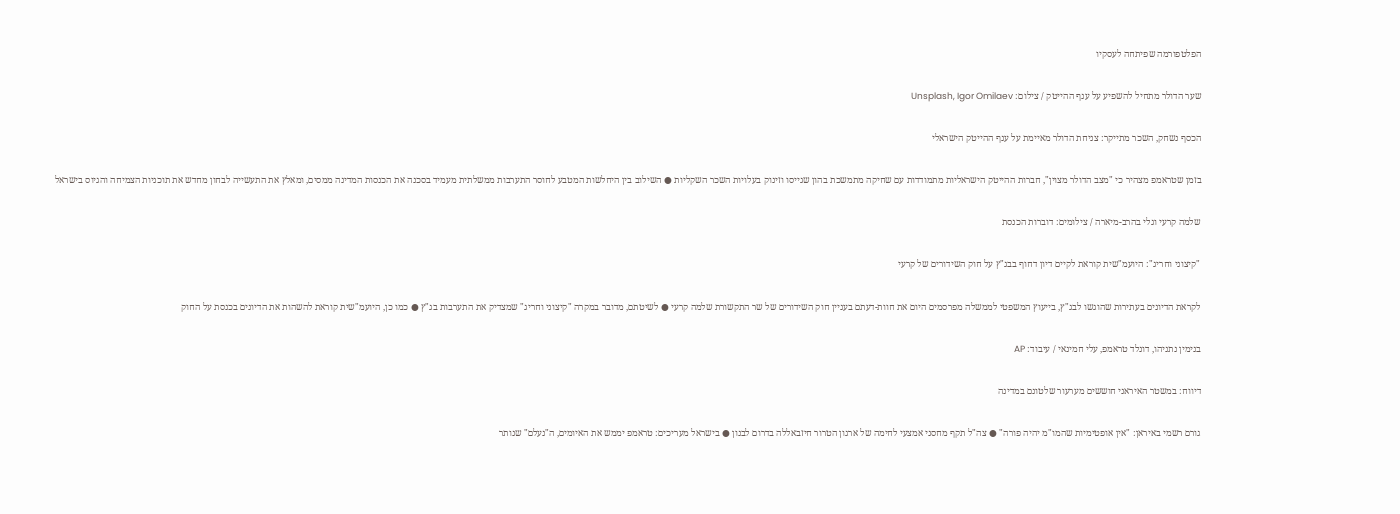הפלטפורמה שפיתחה לעסקיו

שער הדולר מתחיל להשפיע על ענף ההייטק / צילום: Unsplash, Igor Omilaev

הכסף נשחק, השכר מתייקר: צניחת הדולר מאיימת על ענף ההייטק הישראלי

בזמן שטראמפ מצהיר כי "מצב הדולר מצוין", חברות ההייטק הישראליות מתמודדות עם שחיקה מתמשכת בהון שגייסו וזינוק בעלויות השכר השקליות ● השילוב בין היחלשות המטבע לחוסר התערבות ממשלתית מעמיד בסכנה את הכנסות המדינה ממסים, ומאלץ את התעשייה לבחון מחדש את תוכניות הצמיחה והגיוס בישראל

שלמה קרעי וגלי בהרב-מיארה / צילומים: דוברות הכנסת

"קיצוני וחריג": היועמ"שית קוראת לקיים דיון דחוף בבג"ץ על חוק השידורים של קרעי

לקראת הדיונים בעתירות שהוגשו לבג"ץ, בייעוץ המשפטי לממשלה מפרסמים היום את חוות-דעתם בעניין חוק השידורים של שר התקשורת שלמה קרעי ● לשיטתם, מדובר במקרה "קיצוני וחריג" שמצדיק את התערבות בג"ץ ● כמו כן, היועמ"שית קוראת להשהות את הדיונים בכנסת על החוק

בנימין נתניהו, דונלד טראמפ, עלי חמינאי / עיבוד: AP

דיווח: במשטר האיראני חוששים מערעור שלטונם במדינה

גורם רשמי באיראן: "אין אופטימיות שהמו"מ יהיה פורה" ● צה"ל תקף מחסני אמצעי לחימה של ארגון הטרור חיזבאללה בדרום לבנון ● בישראל מעריכים: טראמפ יממש את האיומים, ה"נעלם" שנותר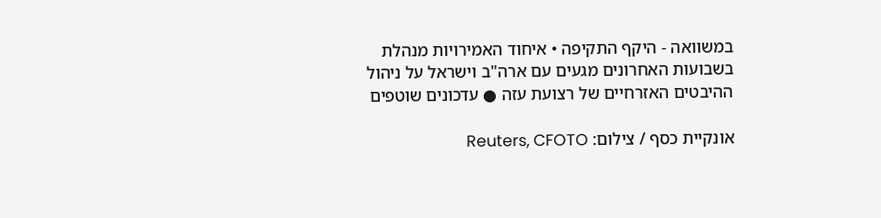במשוואה - היקף התקיפה • איחוד האמירויות מנהלת בשבועות האחרונים מגעים עם ארה"ב וישראל על ניהול ההיבטים האזרחיים של רצועת עזה ● עדכונים שוטפים

אונקיית כסף / צילום: Reuters, CFOTO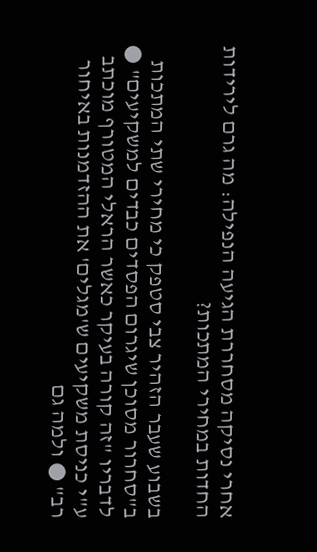אחרי נסיקה מסחררת הגיעה הנפילה: מה גרם לירידות החדות במחירי המתכות?

בשבוע שעבר הזהיר צבי סטפק כי מחירי שתי המתכות ב"סחרור מסוכן שיגרום הפסדים כבדים למשקיעים" ● לדבריו "זה קורה בעיקר כאשר הראלי המטורף מוכתב ע"י כניסת משקיעים ש'מגלים' את ההזדמנות באיחור רב" ● ולמה גם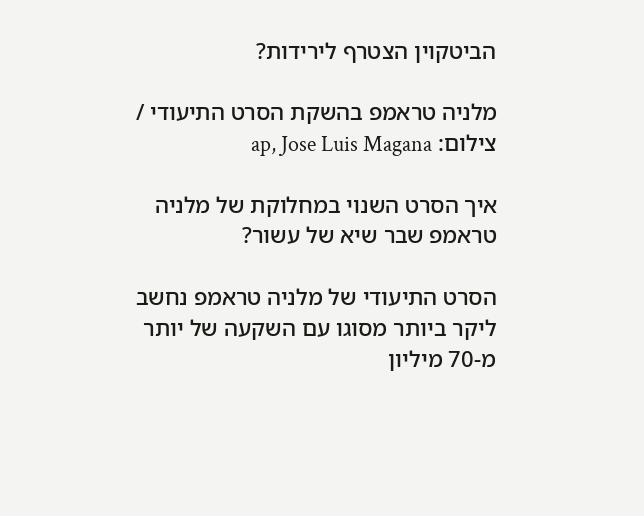הביטקוין הצטרף לירידות?

מלניה טראמפ בהשקת הסרט התיעודי / צילום: ap, Jose Luis Magana

איך הסרט השנוי במחלוקת של מלניה טראמפ שבר שיא של עשור?

הסרט התיעודי של מלניה טראמפ נחשב ליקר ביותר מסוגו עם השקעה של יותר מ-70 מיליון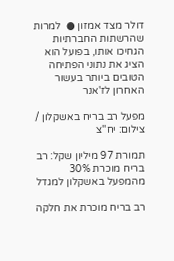דולר מצד אמזון ●  למרות שהרשתות החברתיות הגחיכו אותו, בפועל הוא הציג את נתוני הפתיחה הטובים ביותר בעשור האחרון לז'אנר

מפעל רב בריח באשקלון / צילום: יח''צ

תמורת 97 מיליון שקל: רב בריח מוכרת 30% מהמפעל באשקלון למגדל

רב בריח מוכרת את חלקה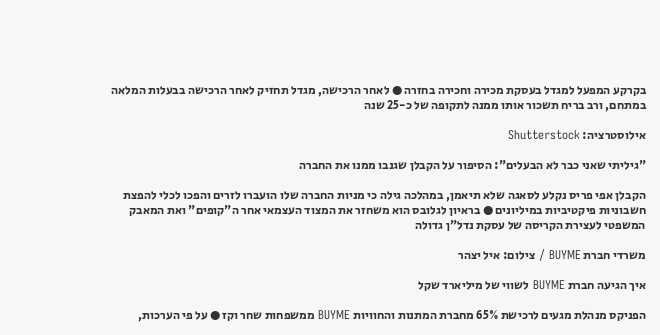בקרקע המפעל למגדל בעסקת מכירה וחכירה בחזרה ● לאחר הרכישה, מגדל תחזיק לאחר הרכישה בבעלות המלאה במתחם, ורב בריח תשכור אותו ממנה לתקופה של כ-25 שנה

אילוסטרציה: Shutterstock

"גיליתי שאני כבר לא הבעלים": הסיפור על הקבלן שגנבו ממנו את החברה

הקבלן אפי פריס נקלע לסאגה שלא תיאמן, במהלכה גילה כי מניות החברה שלו הועברו לזרים והפכו לכלי להפצת חשבוניות פיקטיביות במיליונים ● בראיון לגלובס הוא משחזר את המצוד העצמאי אחר ה"קופים" ואת המאבק המשפטי לעצירת הקריסה של עסקת נדל"ן גדולה

משרדי חברת BUYME / צילום: איל יצהר

איך הגיעה חברת BUYME לשווי של מיליארד שקל

הפניקס מנהלת מגעים לרכישת 65% מחברת המתנות והחוויות BUYME ממשפחות שחר וקז ● על פי הערכות,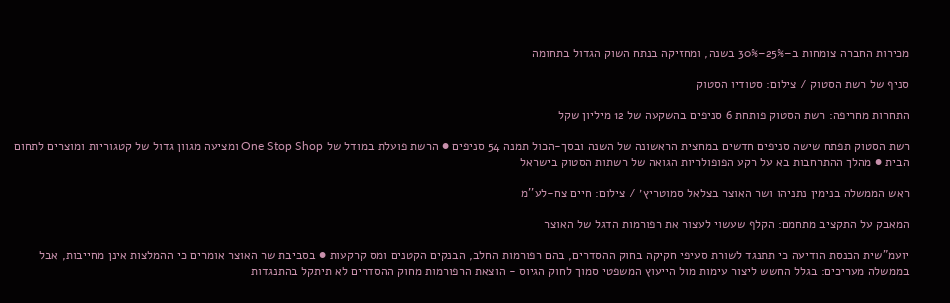מכירות החברה צומחות ב–25%–30% בשנה, ומחזיקה בנתח השוק הגדול בתחומה

סניף של רשת הסטוק / צילום: סטודיו הסטוק

התחרות מחריפה: רשת הסטוק פותחת 6 סניפים בהשקעה של 12 מיליון שקל

רשת הסטוק תפתח שישה סניפים חדשים במחצית הראשונה של השנה ובסך-הכול תמנה 54 סניפים ● הרשת פועלת במודל של One Stop Shop ומציעה מגוון גדול של קטגוריות ומוצרים לתחום הבית ● מהלך ההתרחבות בא על רקע הפופולריות הגואה של רשתות הסטוק בישראל

ראש הממשלה בנימין נתניהו ושר האוצר בצלאל סמוטריץ׳ / צילום: חיים צח-לע''מ

המאבק על התקציב מתחמם: הקלף שעשוי לעצור את רפורמות הדגל של האוצר

יועמ"שית הכנסת הודיעה כי תתנגד לשורת סעיפי חקיקה בחוק ההסדרים, בהם רפורמות החלב, הבנקים הקטנים ומס קרקעות ● בסביבת שר האוצר אומרים כי ההמלצות אינן מחייבות, אבל בממשלה מעריכים: בגלל החשש ליצור עימות מול הייעוץ המשפטי סמוך לחוק הגיוס - הוצאת הרפורמות מחוק ההסדרים לא תיתקל בהתנגדות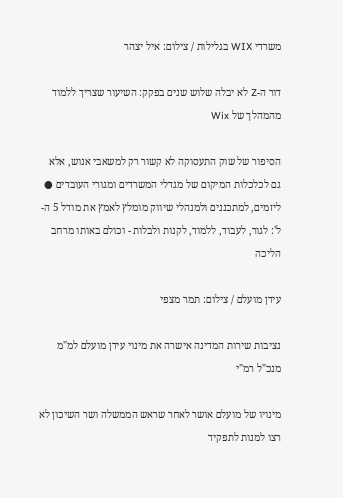משרדי WIX בגלילות / צילום: איל יצהר

דור ה-Z לא יבלה שלוש שנים בפקק: השיעור שצריך ללמוד מהמהלך של Wix

הסיפור של שוק התעסוקה לא קשור רק למשאבי אנוש, אלא גם לכלכלות המיקום של מגדלי המשרדים ומגורי העובדים ● ליזמים, למתכננים ולמנהלי שיווק מומלץ לאמץ את מודל 5 ה-ל': לגור, לעבוד, ללמוד, לקנות ולבלות - וכולם באותו מרחב הליכה

עידן מועלם / צילום: תמר מצפי

נציבות שירות המדינה אישרה את מינוי עידן מועלם למ"מ מנכ"ל רמ"י

מינויו של מועלם אושר לאחר שראש הממשלה ושר השיכון לא רצו למנות לתפקיד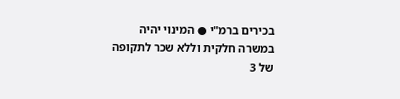בכירים ברמ"י ● המינוי יהיה במשרה חלקית וללא שכר לתקופה של 3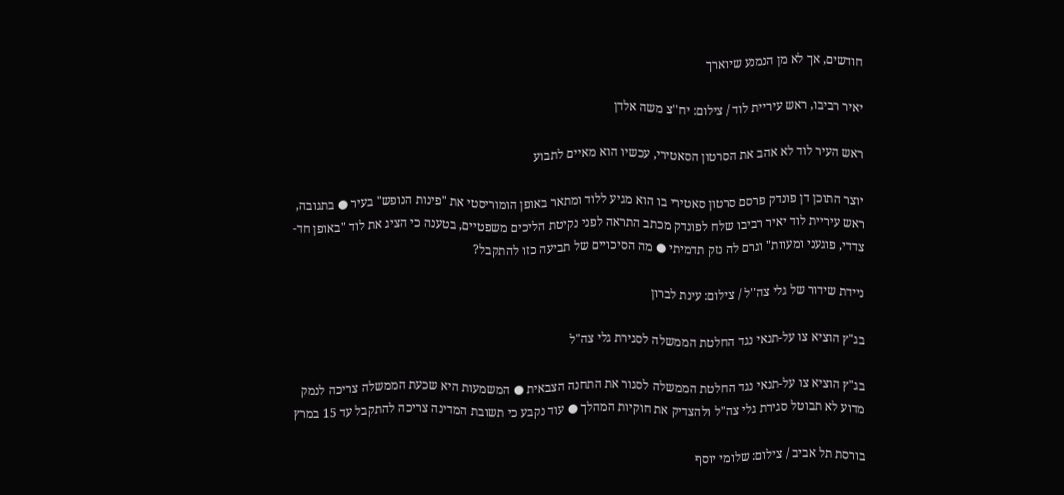חודשים, אך לא מן הנמנע שיוארך

יאיר רביבו, ראש עיריית לוד / צילום: יח''צ משה אלדן

ראש העיר לוד לא אהב את הסרטון הסאטירי, עכשיו הוא מאיים לתבוע

יוצר התוכן דן פונדק פרסם סרטון סאטירי בו הוא מגיע ללוד ומתאר באופן הומוריסטי את "פינות הנופש" בעיר ● בתגובה, ראש עיריית לוד יאיר רביבו שלח לפונדק מכתב התראה לפני נקיטת הליכים משפטיים, בטענה כי הציג את לוד "באופן חד-צדדי, פוגעני ומעוות" וגרם לה נזק תדמיתי ● מה הסיכויים של תביעה כזו להתקבל?

ניידת שידור של גלי צה''ל / צילום: עינת לברון

בג"ץ הוציא צו על-תנאי נגד החלטת הממשלה לסגירת גלי צה"ל

בג"ץ הוציא צו על-תנאי נגד החלטת הממשלה לסגור את התחנה הצבאית ● המשמעות היא שכעת הממשלה צריכה לנמק מדוע לא תבוטל סגירת גלי צה"ל ולהצדיק את חוקיות המהלך ● עוד נקבע כי תשובת המדינה צריכה להתקבל עד 15 במרץ

בורסת תל אביב / צילום: שלומי יוסף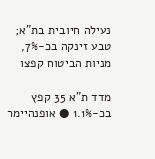נעילה חיובית בת"א; טבע זינקה בכ-7%, מניות הביטוח קפצו

מדד ת"א 35 קפץ בכ-1.1% ● אופנהיימר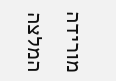מורידה המלצה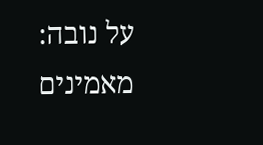על נובה: מאמינים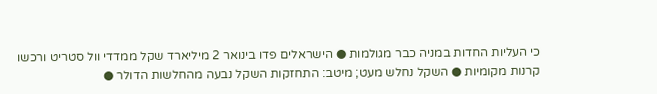כי העליות החדות במניה כבר מגולמות ● הישראלים פדו בינואר 2 מיליארד שקל ממדדי וול סטריט ורכשו קרנות מקומיות ● השקל נחלש מעט; מיטב: התחזקות השקל נבעה מהחלשות הדולר ●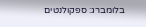בלומברג: ספקולנטים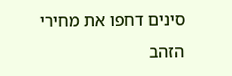סינים דחפו את מחירי הזהב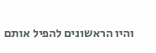והיו הראשונים להפיל אותם